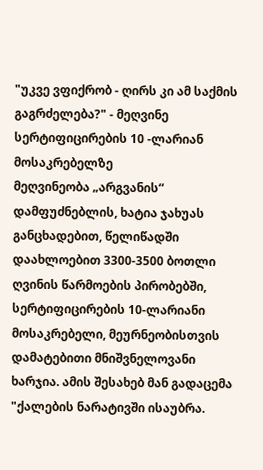"უკვე ვფიქრობ - ღირს კი ამ საქმის გაგრძელება?" - მეღვინე სერტიფიცირების 10 -ლარიან მოსაკრებელზე
მეღვინეობა „არგვანის“ დამფუძნებლის, ხატია ჯახუას განცხადებით, წელიწადში დაახლოებით 3300-3500 ბოთლი ღვინის წარმოების პირობებში, სერტიფიცირების 10-ლარიანი მოსაკრებელი, მეურნეობისთვის დამატებითი მნიშვნელოვანი ხარჯია. ამის შესახებ მან გადაცემა "ქალების ნარატივში ისაუბრა.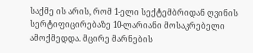საქმე ის არის, რომ 1-ელი სექტემბრიდან ღვინის სერტიფიცირებაზე 10-ლარიანი მოსაკრებელი ამოქმედდა. მცირე მარნების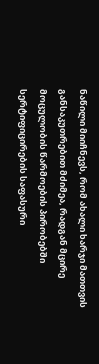ნაწილი მიიჩნევს, რომ ახალი ხარჯი მათთვის განსაკუთრებით მძიმეა, რადგან მცირე მოცულობის წარმოების პირობებში სერტიფიცირების საფასური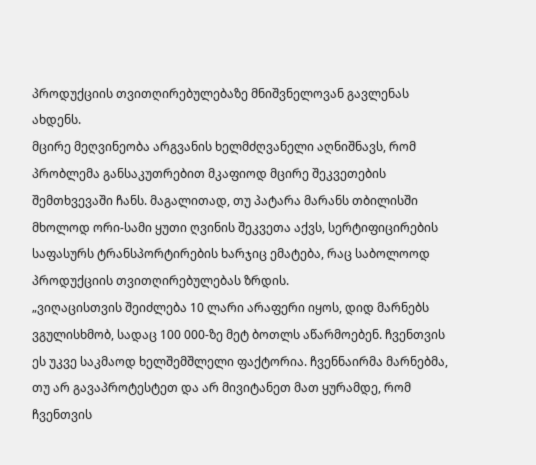პროდუქციის თვითღირებულებაზე მნიშვნელოვან გავლენას ახდენს.
მცირე მეღვინეობა არგვანის ხელმძღვანელი აღნიშნავს, რომ პრობლემა განსაკუთრებით მკაფიოდ მცირე შეკვეთების შემთხვევაში ჩანს. მაგალითად, თუ პატარა მარანს თბილისში მხოლოდ ორი-სამი ყუთი ღვინის შეკვეთა აქვს, სერტიფიცირების საფასურს ტრანსპორტირების ხარჯიც ემატება, რაც საბოლოოდ პროდუქციის თვითღირებულებას ზრდის.
„ვიღაცისთვის შეიძლება 10 ლარი არაფერი იყოს, დიდ მარნებს ვგულისხმობ, სადაც 100 000-ზე მეტ ბოთლს აწარმოებენ. ჩვენთვის ეს უკვე საკმაოდ ხელშემშლელი ფაქტორია. ჩვენნაირმა მარნებმა, თუ არ გავაპროტესტეთ და არ მივიტანეთ მათ ყურამდე, რომ ჩვენთვის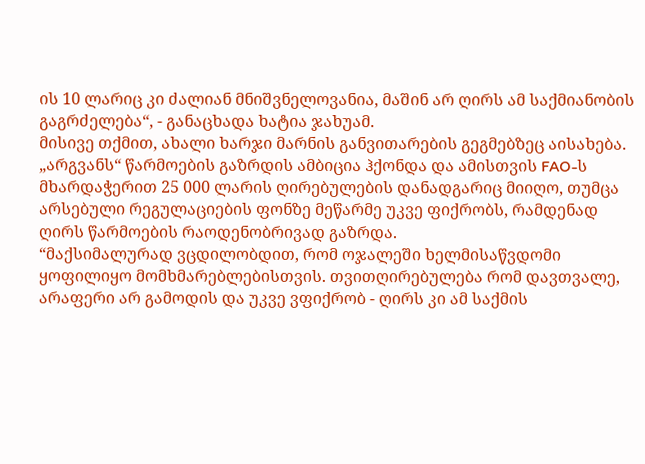ის 10 ლარიც კი ძალიან მნიშვნელოვანია, მაშინ არ ღირს ამ საქმიანობის გაგრძელება“, - განაცხადა ხატია ჯახუამ.
მისივე თქმით, ახალი ხარჯი მარნის განვითარების გეგმებზეც აისახება. „არგვანს“ წარმოების გაზრდის ამბიცია ჰქონდა და ამისთვის FAO-ს მხარდაჭერით 25 000 ლარის ღირებულების დანადგარიც მიიღო, თუმცა არსებული რეგულაციების ფონზე მეწარმე უკვე ფიქრობს, რამდენად ღირს წარმოების რაოდენობრივად გაზრდა.
“მაქსიმალურად ვცდილობდით, რომ ოჯალეში ხელმისაწვდომი ყოფილიყო მომხმარებლებისთვის. თვითღირებულება რომ დავთვალე, არაფერი არ გამოდის და უკვე ვფიქრობ - ღირს კი ამ საქმის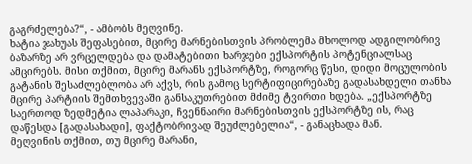გაგრძელება?“, - ამბობს მეღვინე.
ხატია ჯახუას შეფასებით, მცირე მარნებისთვის პრობლემა მხოლოდ ადგილობრივ ბაზარზე არ ვრცელდება და დამატებითი ხარჯები ექსპორტის პოტენციალსაც ამცირებს. მისი თქმით, მცირე მარანს ექსპორტზე, როგორც წესი, დიდი მოცულობის გატანის შესაძლებლობა არ აქვს, რის გამოც სერტიფიცირებაზე გადასახდელი თანხა მცირე პარტიის შემთხვევაში განსაკუთრებით მძიმე ტვირთი ხდება. „ექსპორტზე საერთოდ ზედმეტია ლაპარაკი, ჩვენნაირი მარნებისთვის ექსპორტზე ის, რაც დაწესდა [გადასახადი], ფაქტობრივად შეუძლებელია“, - განაცხადა მან.
მეღვინის თქმით, თუ მცირე მარანი,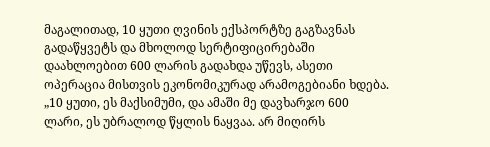მაგალითად, 10 ყუთი ღვინის ექსპორტზე გაგზავნას გადაწყვეტს და მხოლოდ სერტიფიცირებაში დაახლოებით 600 ლარის გადახდა უწევს, ასეთი ოპერაცია მისთვის ეკონომიკურად არამოგებიანი ხდება.
„10 ყუთი, ეს მაქსიმუმი, და ამაში მე დავხარჯო 600 ლარი, ეს უბრალოდ წყლის ნაყვაა. არ მიღირს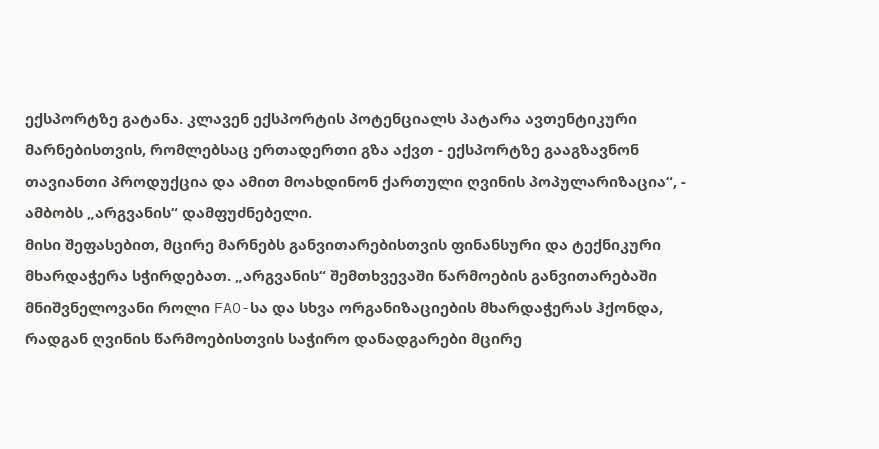ექსპორტზე გატანა. კლავენ ექსპორტის პოტენციალს პატარა ავთენტიკური მარნებისთვის, რომლებსაც ერთადერთი გზა აქვთ - ექსპორტზე გააგზავნონ თავიანთი პროდუქცია და ამით მოახდინონ ქართული ღვინის პოპულარიზაცია“, - ამბობს „არგვანის“ დამფუძნებელი.
მისი შეფასებით, მცირე მარნებს განვითარებისთვის ფინანსური და ტექნიკური მხარდაჭერა სჭირდებათ. „არგვანის“ შემთხვევაში წარმოების განვითარებაში მნიშვნელოვანი როლი FAO-სა და სხვა ორგანიზაციების მხარდაჭერას ჰქონდა, რადგან ღვინის წარმოებისთვის საჭირო დანადგარები მცირე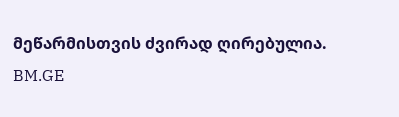მეწარმისთვის ძვირად ღირებულია.
BM.GE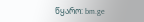წყარო: bm.ge